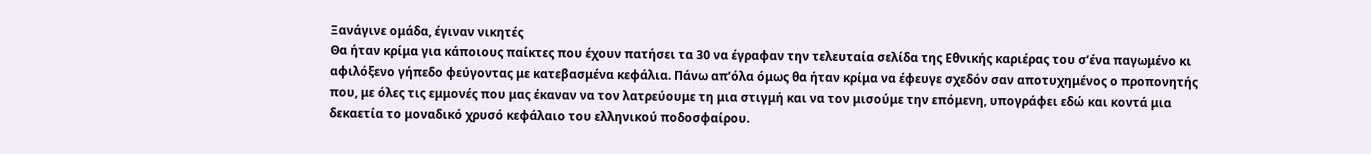Ξανάγινε ομάδα, έγιναν νικητές
Θα ήταν κρίμα για κάποιους παίκτες που έχουν πατήσει τα 30 να έγραφαν την τελευταία σελίδα της Εθνικής καριέρας του σ’ένα παγωμένο κι αφιλόξενο γήπεδο φεύγοντας με κατεβασμένα κεφάλια. Πάνω απ’όλα όμως θα ήταν κρίμα να έφευγε σχεδόν σαν αποτυχημένος ο προπονητής που, με όλες τις εμμονές που μας έκαναν να τον λατρεύουμε τη μια στιγμή και να τον μισούμε την επόμενη, υπογράφει εδώ και κοντά μια δεκαετία το μοναδικό χρυσό κεφάλαιο του ελληνικού ποδοσφαίρου.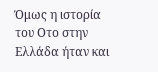Όμως η ιστορία του Οτο στην Ελλάδα ήταν και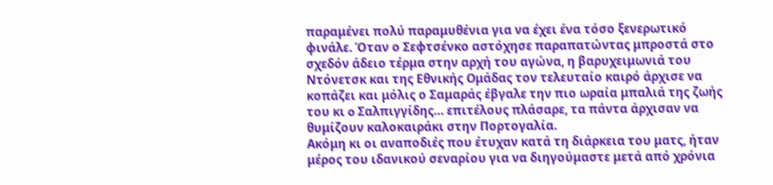παραμένει πολύ παραμυθένια για να έχει ένα τόσο ξενερωτικό φινάλε. Όταν ο Σεφτσένκο αστόχησε παραπατώντας μπροστά στο σχεδόν άδειο τέρμα στην αρχή του αγώνα, η βαρυχειμωνιά του Ντόνετσκ και της Εθνικής Ομάδας τον τελευταίο καιρό άρχισε να κοπάζει και μόλις ο Σαμαράς έβγαλε την πιο ωραία μπαλιά της ζωής του κι o Σαλπιγγίδης… επιτέλους πλάσαρε, τα πάντα άρχισαν να θυμίζουν καλοκαιράκι στην Πορτογαλία.
Ακόμη κι οι αναποδιές που έτυχαν κατά τη διάρκεια του ματς, ήταν μέρος του ιδανικού σεναρίου για να διηγούμαστε μετά από χρόνια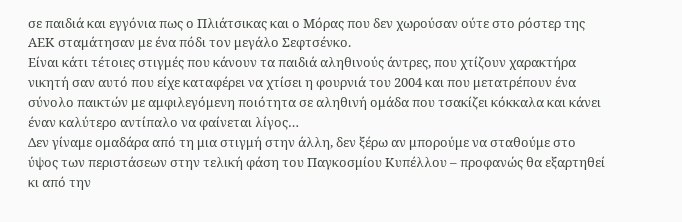σε παιδιά και εγγόνια πως ο Πλιάτσικας και ο Μόρας που δεν χωρούσαν ούτε στο ρόστερ της ΑΕΚ σταμάτησαν με ένα πόδι τον μεγάλο Σεφτσένκο.
Είναι κάτι τέτοιες στιγμές που κάνουν τα παιδιά αληθινούς άντρες, που χτίζουν χαρακτήρα νικητή σαν αυτό που είχε καταφέρει να χτίσει η φουρνιά του 2004 και που μετατρέπουν ένα σύνολο παικτών με αμφιλεγόμενη ποιότητα σε αληθινή ομάδα που τσακίζει κόκκαλα και κάνει έναν καλύτερο αντίπαλο να φαίνεται λίγος…
Δεν γίναμε ομαδάρα από τη μια στιγμή στην άλλη, δεν ξέρω αν μπορούμε να σταθούμε στο ύψος των περιστάσεων στην τελική φάση του Παγκοσμίου Κυπέλλου – προφανώς θα εξαρτηθεί κι από την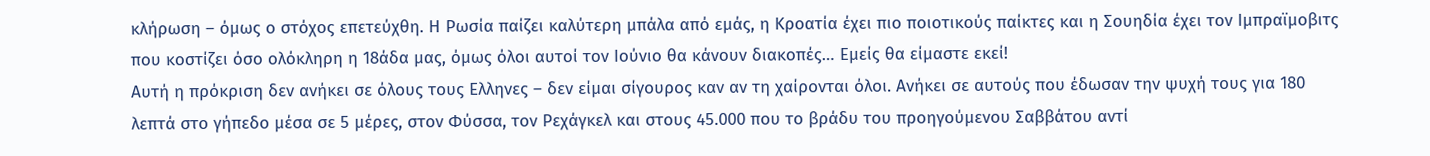κλήρωση – όμως ο στόχος επετεύχθη. Η Ρωσία παίζει καλύτερη μπάλα από εμάς, η Κροατία έχει πιο ποιoτικούς παίκτες και η Σουηδία έχει τον Ιμπραϊμοβιτς που κοστίζει όσο ολόκληρη η 18άδα μας, όμως όλοι αυτοί τον Ιούνιο θα κάνουν διακοπές… Εμείς θα είμαστε εκεί!
Αυτή η πρόκριση δεν ανήκει σε όλους τους Ελληνες – δεν είμαι σίγουρος καν αν τη χαίρονται όλοι. Ανήκει σε αυτούς που έδωσαν την ψυχή τους για 180 λεπτά στο γήπεδο μέσα σε 5 μέρες, στον Φύσσα, τον Ρεχάγκελ και στους 45.000 που το βράδυ του προηγούμενου Σαββάτου αντί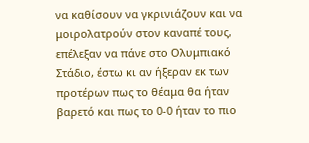να καθίσουν να γκρινιάζουν και να μοιρολατρούν στον καναπέ τους, επέλεξαν να πάνε στο Ολυμπιακό Στάδιο, έστω κι αν ήξεραν εκ των προτέρων πως το θέαμα θα ήταν βαρετό και πως το 0-0 ήταν το πιο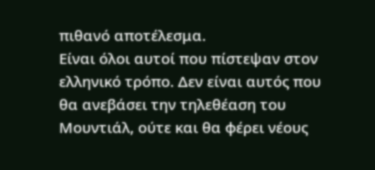πιθανό αποτέλεσμα.
Είναι όλοι αυτοί που πίστεψαν στον ελληνικό τρόπο. Δεν είναι αυτός που θα ανεβάσει την τηλεθέαση του Μουντιάλ, ούτε και θα φέρει νέους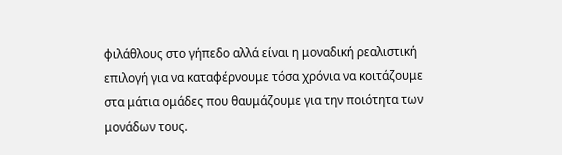φιλάθλους στο γήπεδο αλλά είναι η μοναδική ρεαλιστική επιλογή για να καταφέρνουμε τόσα χρόνια να κοιτάζουμε στα μάτια ομάδες που θαυμάζουμε για την ποιότητα των μονάδων τους.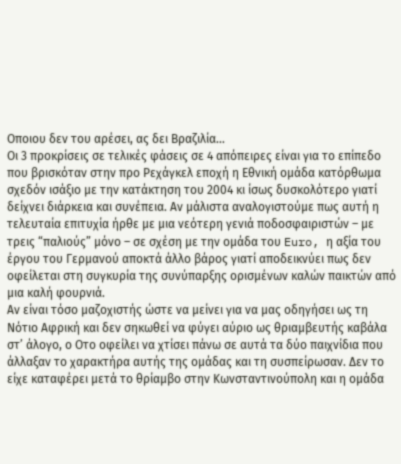Οποιου δεν του αρέσει, ας δει Βραζιλία…
Οι 3 προκρίσεις σε τελικές φάσεις σε 4 απόπειρες είναι για το επίπεδο που βρισκόταν στην προ Ρεχάγκελ εποχή η Εθνική ομάδα κατόρθωμα σχεδόν ισάξιο με την κατάκτηση του 2004 κι ίσως δυσκολότερο γιατί δείχνει διάρκεια και συνέπεια. Αν μάλιστα αναλογιστούμε πως αυτή η τελευταία επιτυχία ήρθε με μια νεότερη γενιά ποδοσφαιριστών – με τρεις “παλιούς” μόνο – σε σχέση με την ομάδα του Euro, η αξία του έργου του Γερμανού αποκτά άλλο βάρος γιατί αποδεικνύει πως δεν οφείλεται στη συγκυρία της συνύπαρξης ορισμένων καλών παικτών από μια καλή φουρνιά.
Αν είναι τόσο μαζοχιστής ώστε να μείνει για να μας οδηγήσει ως τη Νότιο Αφρική και δεν σηκωθεί να φύγει αύριο ως θριαμβευτής καβάλα στ’ άλογο, ο Οτο οφείλει να χτίσει πάνω σε αυτά τα δύο παιχνίδια που άλλαξαν το χαρακτήρα αυτής της ομάδας και τη συσπείρωσαν. Δεν το είχε καταφέρει μετά το θρίαμβο στην Κωνσταντινούπολη και η ομάδα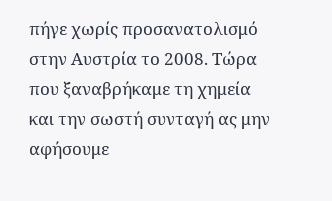πήγε χωρίς προσανατολισμό στην Αυστρία το 2008. Τώρα που ξαναβρήκαμε τη χημεία και την σωστή συνταγή ας μην αφήσουμε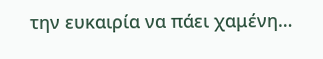την ευκαιρία να πάει χαμένη…